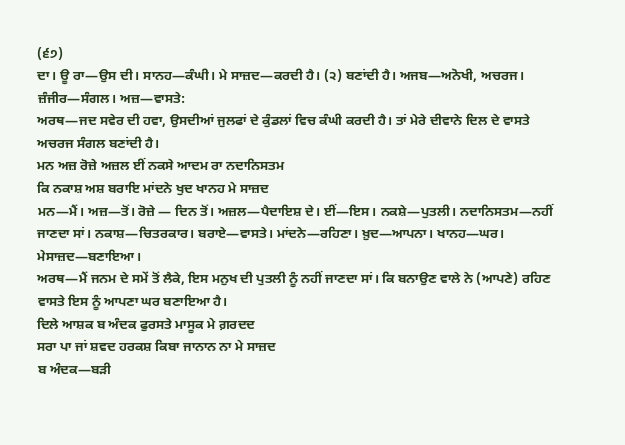(੬੭)
ਦਾ। ਊ ਰਾ—ਉਸ ਦੀ। ਸਾਨਹ—ਕੰਘੀ। ਮੇ ਸਾਜ਼ਦ—ਕਰਦੀ ਹੈ। (੨) ਬਣਾਂਦੀ ਹੈ। ਅਜਬ—ਅਨੋਖੀ, ਅਚਰਜ। ਜ਼ੰਜੀਰ—ਸੰਗਲ। ਅਜ਼—ਵਾਸਤੇ:
ਅਰਥ—ਜਦ ਸਵੇਰ ਦੀ ਹਵਾ, ਉਸਦੀਆਂ ਜੁਲਫਾਂ ਦੇ ਕੁੰਡਲਾਂ ਵਿਚ ਕੰਘੀ ਕਰਦੀ ਹੈ। ਤਾਂ ਮੇਰੇ ਦੀਵਾਨੇ ਦਿਲ ਦੇ ਵਾਸਤੇ ਅਚਰਜ ਸੰਗਲ ਬਣਾਂਦੀ ਹੈ।
ਮਨ ਅਜ਼ ਰੋਜ਼ੇ ਅਜ਼ਲ ਈਂ ਨਕਸੇ ਆਦਮ ਰਾ ਨਦਾਨਿਸਤਮ
ਕਿ ਨਕਾਸ਼ ਅਸ਼ ਬਰਾਇ ਮਾਂਦਨੇ ਖੁਦ ਖਾਨਹ ਮੇ ਸਾਜ਼ਦ
ਮਨ—ਮੈਂ। ਅਜ਼—ਤੋਂ। ਰੋਜ਼ੇ — ਦਿਨ ਤੋਂ। ਅਜ਼ਲ—ਪੈਦਾਇਸ਼ ਦੇ। ਈਂ—ਇਸ। ਨਕਸ਼ੇ—ਪੁਤਲੀ। ਨਦਾਨਿਸਤਮ—ਨਹੀਂ ਜਾਣਦਾ ਸਾਂ। ਨਕਾਸ਼—ਚਿਤਰਕਾਰ। ਬਰਾਏ—ਵਾਸਤੇ। ਮਾਂਦਨੇ—ਰਹਿਣਾ। ਖ਼ੁਦ—ਆਪਨਾ। ਖਾਨਹ—ਘਰ। ਮੇਸਾਜ਼ਦ—ਬਣਾਇਆ।
ਅਰਥ—ਮੈਂ ਜਨਮ ਦੇ ਸਮੇਂ ਤੋਂ ਲੈਕੇ, ਇਸ ਮਨੁਖ ਦੀ ਪੁਤਲੀ ਨੂੰ ਨਹੀਂ ਜਾਣਦਾ ਸਾਂ। ਕਿ ਬਨਾਉਣ ਵਾਲੇ ਨੇ (ਆਪਣੇ) ਰਹਿਣ ਵਾਸਤੇ ਇਸ ਨੂੰ ਆਪਣਾ ਘਰ ਬਣਾਇਆ ਹੈ।
ਦਿਲੇ ਆਸ਼ਕ ਬ ਅੰਦਕ ਫੁਰਸਤੇ ਮਾਸੂਕ ਮੇ ਗ਼ਰਦਦ
ਸਰਾ ਪਾ ਜਾਂ ਸ਼ਵਦ ਹਰਕਸ਼ ਕਿਬਾ ਜਾਨਾਨ ਨਾ ਮੇ ਸਾਜ਼ਦ
ਬ ਅੰਦਕ—ਬੜੀ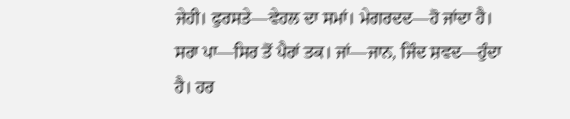ਜੇਹੀ। ਫੁਰਸਤੇ—ਵੇਹਲ ਦਾ ਸਮਾਂ। ਮੇਗਰਦਦ—ਹੋ ਜਾਂਦਾ ਹੈ। ਸਰਾ ਪਾ—ਸਿਰ ਤੋਂ ਪੈਰਾਂ ਤਕ। ਜਾਂ—ਜਾਨ, ਜਿੰਦ ਸ਼ਵਦ—ਹੁੰਦਾ ਹੈ। ਹਰ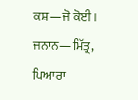ਕਸ਼—ਜੋ ਕੋਈ। ਜਨਾਨ—ਮਿੱਤ੍ਰ, ਪਿਆਰਾ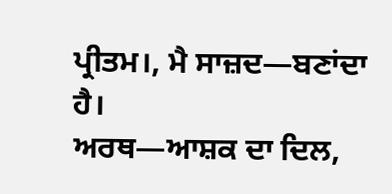ਪ੍ਰੀਤਮ।, ਮੈ ਸਾਜ਼ਦ—ਬਣਾਂਦਾ ਹੈ।
ਅਰਥ—ਆਸ਼ਕ ਦਾ ਦਿਲ,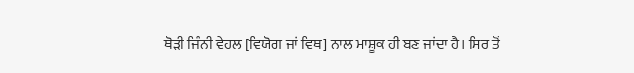ਥੋੜੀ ਜਿੰਨੀ ਵੇਹਲ [ਵਿਯੋਗ ਜਾਂ ਵਿਥ] ਨਾਲ ਮਾਸ਼ੂਕ ਹੀ ਬਣ ਜਾਂਦਾ ਹੈ। ਸਿਰ ਤੋਂ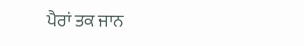ਪੈਰਾਂ ਤਕ ਜਾਨ